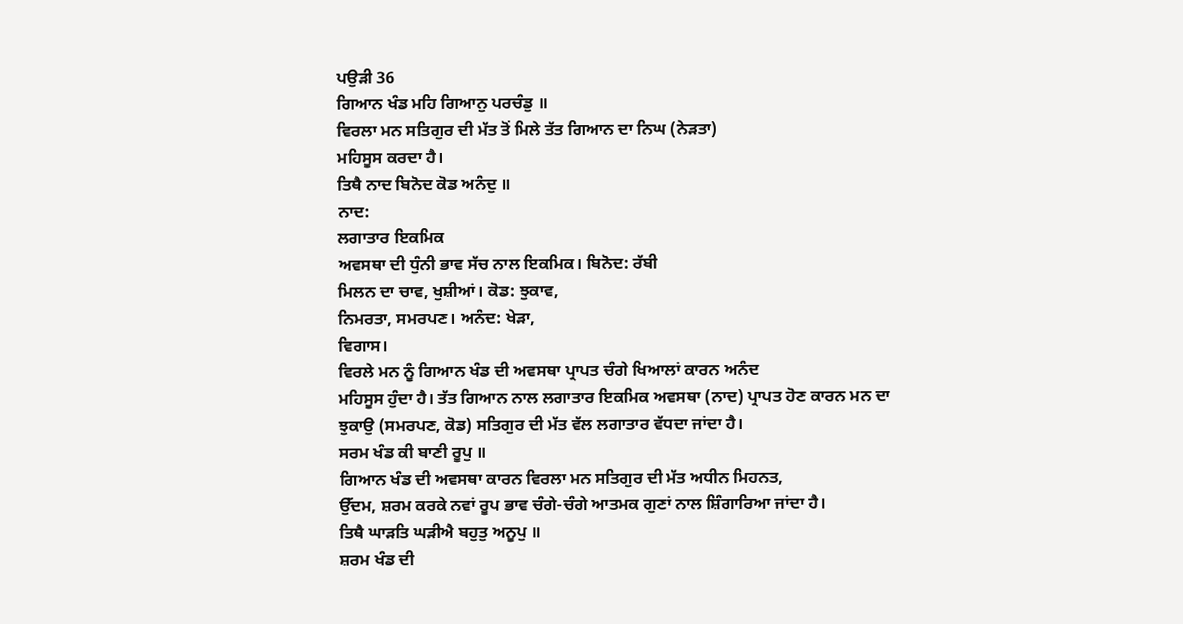ਪਉੜੀ 36
ਗਿਆਨ ਖੰਡ ਮਹਿ ਗਿਆਨੁ ਪਰਚੰਡੁ ॥
ਵਿਰਲਾ ਮਨ ਸਤਿਗੁਰ ਦੀ ਮੱਤ ਤੋਂ ਮਿਲੇ ਤੱਤ ਗਿਆਨ ਦਾ ਨਿਘ (ਨੇੜਤਾ)
ਮਹਿਸੂਸ ਕਰਦਾ ਹੈ।
ਤਿਥੈ ਨਾਦ ਬਿਨੋਦ ਕੋਡ ਅਨੰਦੁ ॥
ਨਾਦ:
ਲਗਾਤਾਰ ਇਕਮਿਕ
ਅਵਸਥਾ ਦੀ ਧੁੰਨੀ ਭਾਵ ਸੱਚ ਨਾਲ ਇਕਮਿਕ। ਬਿਨੋਦ: ਰੱਬੀ
ਮਿਲਨ ਦਾ ਚਾਵ, ਖੁਸ਼ੀਆਂ। ਕੋਡ: ਝੁਕਾਵ,
ਨਿਮਰਤਾ, ਸਮਰਪਣ। ਅਨੰਦ: ਖੇੜਾ,
ਵਿਗਾਸ।
ਵਿਰਲੇ ਮਨ ਨੂੰ ਗਿਆਨ ਖੰਡ ਦੀ ਅਵਸਥਾ ਪ੍ਰਾਪਤ ਚੰਗੇ ਖਿਆਲਾਂ ਕਾਰਨ ਅਨੰਦ
ਮਹਿਸੂਸ ਹੁੰਦਾ ਹੈ। ਤੱਤ ਗਿਆਨ ਨਾਲ ਲਗਾਤਾਰ ਇਕਮਿਕ ਅਵਸਥਾ (ਨਾਦ) ਪ੍ਰਾਪਤ ਹੋਣ ਕਾਰਨ ਮਨ ਦਾ
ਝੁਕਾਉ (ਸਮਰਪਣ, ਕੋਡ) ਸਤਿਗੁਰ ਦੀ ਮੱਤ ਵੱਲ ਲਗਾਤਾਰ ਵੱਧਦਾ ਜਾਂਦਾ ਹੈ।
ਸਰਮ ਖੰਡ ਕੀ ਬਾਣੀ ਰੂਪੁ ॥
ਗਿਆਨ ਖੰਡ ਦੀ ਅਵਸਥਾ ਕਾਰਨ ਵਿਰਲਾ ਮਨ ਸਤਿਗੁਰ ਦੀ ਮੱਤ ਅਧੀਨ ਮਿਹਨਤ,
ਉੱਦਮ, ਸ਼ਰਮ ਕਰਕੇ ਨਵਾਂ ਰੂਪ ਭਾਵ ਚੰਗੇ-ਚੰਗੇ ਆਤਮਕ ਗੁਣਾਂ ਨਾਲ ਸ਼ਿੰਗਾਰਿਆ ਜਾਂਦਾ ਹੈ।
ਤਿਥੈ ਘਾੜਤਿ ਘੜੀਐ ਬਹੁਤੁ ਅਨੂਪੁ ॥
ਸ਼ਰਮ ਖੰਡ ਦੀ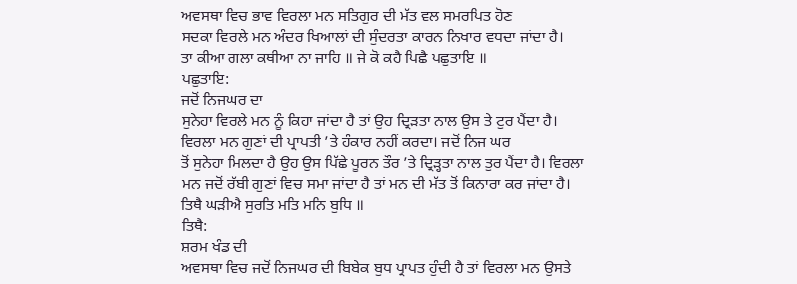ਅਵਸਥਾ ਵਿਚ ਭਾਵ ਵਿਰਲਾ ਮਨ ਸਤਿਗੁਰ ਦੀ ਮੱਤ ਵਲ ਸਮਰਪਿਤ ਹੋਣ
ਸਦਕਾ ਵਿਰਲੇ ਮਨ ਅੰਦਰ ਖਿਆਲਾਂ ਦੀ ਸੁੰਦਰਤਾ ਕਾਰਨ ਨਿਖਾਰ ਵਧਦਾ ਜਾਂਦਾ ਹੈ।
ਤਾ ਕੀਆ ਗਲਾ ਕਥੀਆ ਨਾ ਜਾਹਿ ॥ ਜੇ ਕੋ ਕਹੈ ਪਿਛੈ ਪਛੁਤਾਇ ॥
ਪਛੁਤਾਇ:
ਜਦੋਂ ਨਿਜਘਰ ਦਾ
ਸੁਨੇਹਾ ਵਿਰਲੇ ਮਨ ਨੂੰ ਕਿਹਾ ਜਾਂਦਾ ਹੈ ਤਾਂ ਉਹ ਦ੍ਰਿੜਤਾ ਨਾਲ ਉਸ ਤੇ ਟੁਰ ਪੈਂਦਾ ਹੈ।
ਵਿਰਲਾ ਮਨ ਗੁਣਾਂ ਦੀ ਪ੍ਰਾਪਤੀ ’ਤੇ ਹੰਕਾਰ ਨਹੀਂ ਕਰਦਾ। ਜਦੋਂ ਨਿਜ ਘਰ
ਤੋਂ ਸੁਨੇਹਾ ਮਿਲਦਾ ਹੈ ਉਹ ਉਸ ਪਿੱਛੇ ਪੂਰਨ ਤੌਰ ’ਤੇ ਦ੍ਰਿੜ੍ਹਤਾ ਨਾਲ ਤੁਰ ਪੈਂਦਾ ਹੈ। ਵਿਰਲਾ
ਮਨ ਜਦੋਂ ਰੱਬੀ ਗੁਣਾਂ ਵਿਚ ਸਮਾ ਜਾਂਦਾ ਹੈ ਤਾਂ ਮਨ ਦੀ ਮੱਤ ਤੋਂ ਕਿਨਾਰਾ ਕਰ ਜਾਂਦਾ ਹੈ।
ਤਿਥੈ ਘੜੀਐ ਸੁਰਤਿ ਮਤਿ ਮਨਿ ਬੁਧਿ ॥
ਤਿਥੈ:
ਸ਼ਰਮ ਖੰਡ ਦੀ
ਅਵਸਥਾ ਵਿਚ ਜਦੋਂ ਨਿਜਘਰ ਦੀ ਬਿਬੇਕ ਬੁਧ ਪ੍ਰਾਪਤ ਹੁੰਦੀ ਹੈ ਤਾਂ ਵਿਰਲਾ ਮਨ ਉਸਤੇ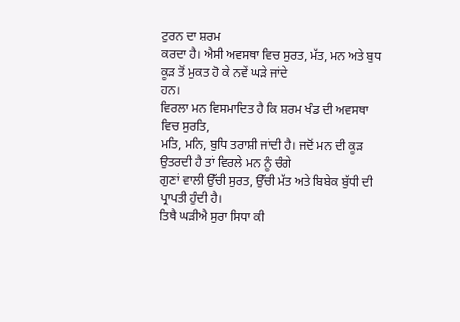ਟੁਰਨ ਦਾ ਸ਼ਰਮ
ਕਰਦਾ ਹੈ। ਐਸੀ ਅਵਸਥਾ ਵਿਚ ਸੁਰਤ, ਮੱਤ, ਮਨ ਅਤੇ ਬੁਧ ਕੂੜ ਤੋਂ ਮੁਕਤ ਹੋ ਕੇ ਨਵੇਂ ਘੜੇ ਜਾਂਦੇ
ਹਨ।
ਵਿਰਲਾ ਮਨ ਵਿਸਮਾਦਿਤ ਹੈ ਕਿ ਸ਼ਰਮ ਖੰਡ ਦੀ ਅਵਸਥਾ ਵਿਚ ਸੁਰਤਿ,
ਮਤਿ, ਮਨਿ, ਬੁਧਿ ਤਰਾਸ਼ੀ ਜਾਂਦੀ ਹੈ। ਜਦੋਂ ਮਨ ਦੀ ਕੂੜ ਉਤਰਦੀ ਹੈ ਤਾਂ ਵਿਰਲੇ ਮਨ ਨੂੰ ਚੰਗੇ
ਗੁਣਾਂ ਵਾਲੀ ਉੱਚੀ ਸੁਰਤ, ਉੱਚੀ ਮੱਤ ਅਤੇ ਬਿਬੇਕ ਬੁੱਧੀ ਦੀ ਪ੍ਰਾਪਤੀ ਹੁੰਦੀ ਹੈ।
ਤਿਥੈ ਘੜੀਐ ਸੁਰਾ ਸਿਧਾ ਕੀ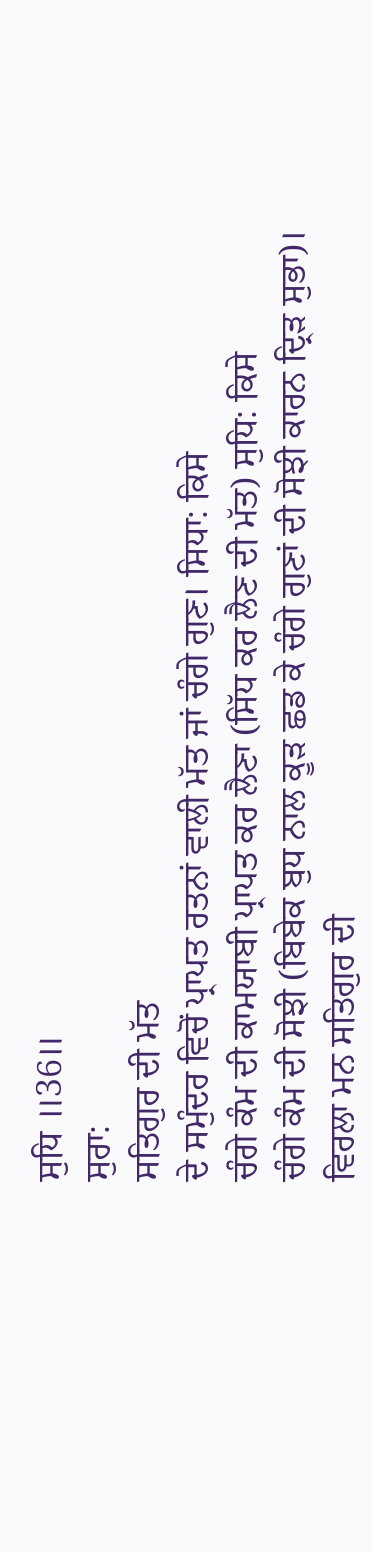ਸੁਧਿ ॥36॥
ਸੁਰਾ:
ਸਤਿਗੁਰ ਦੀ ਮੱਤ
ਦੇ ਸਮੁੰਦਰ ਵਿਚੋਂ ਪ੍ਰਾਪਤ ਰਤਨਾਂ ਵਾਲੀ ਮੱਤ ਜਾਂ ਚੰਗੇ ਗੁਣ। ਸਿਧਾ: ਕਿਸੇ
ਚੰਗੇ ਕੰਮ ਦੀ ਕਾਮਯਾਬੀ ਪ੍ਰਾਪਤ ਕਰ ਲੈਣਾ (ਸਿੱਧ ਕਰ ਲੈਣ ਦੀ ਮੱਤ) ਸੁਧਿ: ਕਿਸੇ
ਚੰਗੇ ਕੰਮ ਦੀ ਸੋਝੀ (ਬਿਬੇਕ ਬੁਧ ਨਾਲ ਕੂੜ ਛਡ ਕੇ ਚੰਗੇ ਗੁਣਾਂ ਦੀ ਸੋਝੀ ਕਾਰਨ ਦ੍ਰਿੜ ਸੁਭਾ)।
ਵਿਰਲਾ ਮਨ ਸਤਿਗੁਰ ਦੀ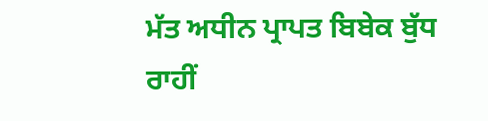ਮੱਤ ਅਧੀਨ ਪ੍ਰਾਪਤ ਬਿਬੇਕ ਬੁੱਧ ਰਾਹੀਂ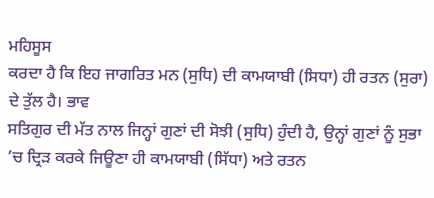ਮਹਿਸੂਸ
ਕਰਦਾ ਹੈ ਕਿ ਇਹ ਜਾਗਰਿਤ ਮਨ (ਸੁਧਿ) ਦੀ ਕਾਮਯਾਬੀ (ਸਿਧਾ) ਹੀ ਰਤਨ (ਸੁਰਾ) ਦੇ ਤੁੱਲ ਹੈ। ਭਾਵ
ਸਤਿਗੁਰ ਦੀ ਮੱਤ ਨਾਲ ਜਿਨ੍ਹਾਂ ਗੁਣਾਂ ਦੀ ਸੋਝੀ (ਸੁਧਿ) ਹੁੰਦੀ ਹੈ, ਉਨ੍ਹਾਂ ਗੁਣਾਂ ਨੂੰ ਸੁਭਾ
’ਚ ਦ੍ਰਿੜ ਕਰਕੇ ਜਿਊਣਾ ਹੀ ਕਾਮਯਾਬੀ (ਸਿੱਧਾ) ਅਤੇ ਰਤਨ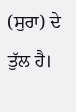(ਸੁਰਾ) ਦੇ ਤੁੱਲ ਹੈ।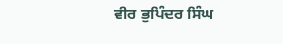ਵੀਰ ਭੁਪਿੰਦਰ ਸਿੰਘ